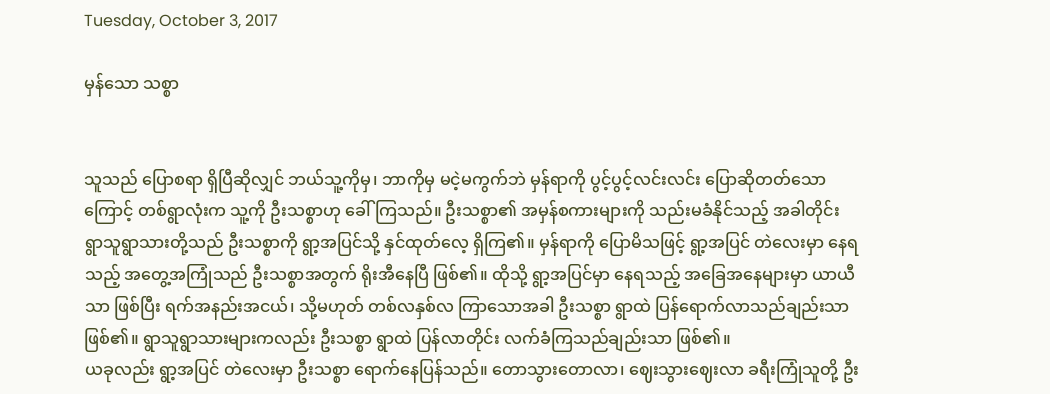Tuesday, October 3, 2017

မှန်သော သစ္စာ


သူသည် ပြောစရာ ရှိပြီဆိုလျှင် ဘယ်သူ့ကိုမှ၊ ဘာကိုမှ မငဲ့မကွက်ဘဲ မှန်ရာကို ပွင့်ပွင့်လင်းလင်း ပြောဆိုတတ်သောကြောင့် တစ်ရွာလုံးက သူ့ကို ဦးသစ္စာဟု ခေါ်ကြသည်။ ဦးသစ္စာ၏ အမှန်စကားများကို သည်းမခံနိုင်သည့် အခါတိုင်း ရွာသူရွာသားတို့သည် ဦးသစ္စာကို ရွာ့အပြင်သို့ နှင်ထုတ်လေ့ ရှိကြ၏။ မှန်ရာကို ပြောမိသဖြင့် ရွာ့အပြင် တဲလေးမှာ နေရသည့် အတွေ့အကြုံသည် ဦးသစ္စာအတွက် ရိုးအီနေပြီ ဖြစ်၏။ ထိုသို့ ရွာ့အပြင်မှာ နေရသည့် အခြေအနေများမှာ ယာယီသာ ဖြစ်ပြီး ရက်အနည်းအငယ်၊ သို့မဟုတ် တစ်လနှစ်လ ကြာသောအခါ ဦးသစ္စာ ရွာထဲ ပြန်ရောက်လာသည်ချည်းသာ ဖြစ်၏။ ရွာသူရွာသားများကလည်း ဦးသစ္စာ ရွာထဲ ပြန်လာတိုင်း လက်ခံကြသည်ချည်းသာ ဖြစ်၏။
ယခုလည်း ရွာ့အပြင် တဲလေးမှာ ဦးသစ္စာ ရောက်နေပြန်သည်။ တောသွားတောလာ၊ ဈေးသွားဈေးလာ ခရီးကြုံသူတို့ ဦး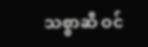သစ္စာဆီ ဝင်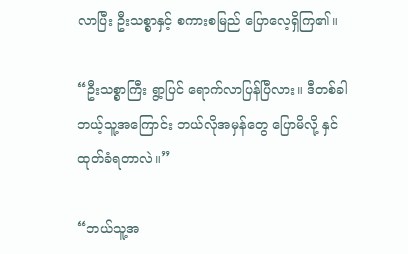လာပြီး ဦးသစ္စာနှင့် စကားစမြည် ပြောလေ့ရှိကြ၏။

“ဦးသစ္စာကြီး ရွာ့ပြင် ရောက်လာပြန်ပြီလား။ ဒီတစ်ခါ ဘယ့်သူ့အကြောင်း ဘယ်လိုအမှန်တွေ ပြောမိလို့ နှင်ထုတ်ခံရတာလဲ။”

“ဘယ်သူ့အ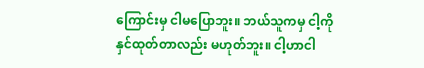ကြောင်းမှ ငါမပြောဘူး။ ဘယ်သူကမှ ငါ့ကို နှင်ထုတ်တာလည်း မဟုတ်ဘူး။ ငါ့ဟာငါ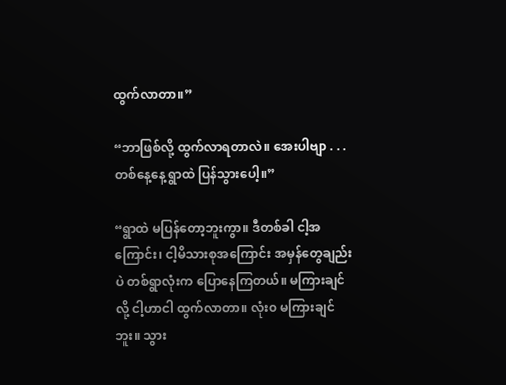ထွက်လာတာ။”

“ဘာဖြစ်လို့ ထွက်လာရတာလဲ။ အေးပါဗျာ . . . တစ်နေ့နေ့ ရွာထဲ ပြန်သွားပေါ့။”

“ရွာထဲ မပြန်တော့ဘူးကွာ။ ဒီတစ်ခါ ငါ့အကြောင်း၊ ငါ့မိသားစုအကြောင်း အမှန်တွေချည်းပဲ တစ်ရွာလုံးက ပြောနေကြတယ်။ မကြားချင်လို့ ငါ့ဟာငါ ထွက်လာတာ။ လုံး၀ မကြားချင်ဘူး။ သွား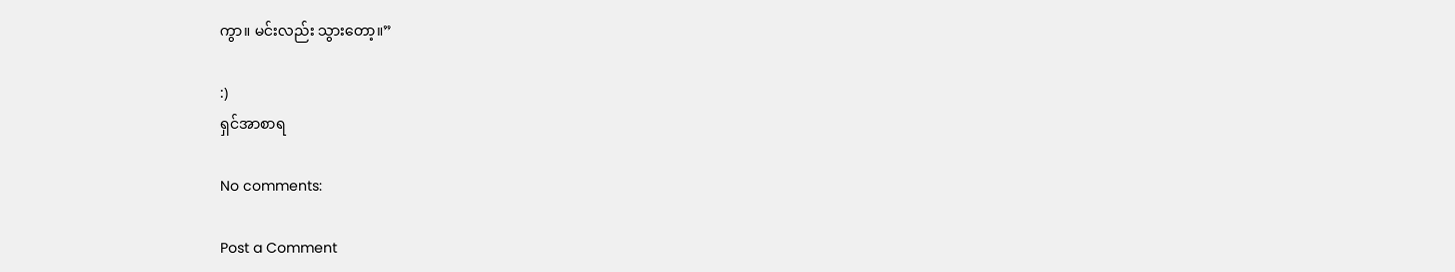ကွာ။ မင်းလည်း သွားတော့။”

:)
ရှင်အာစာရ

No comments:

Post a Comment